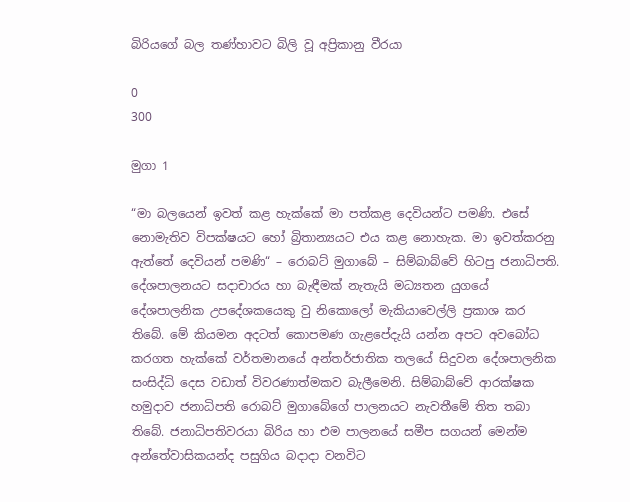බිරියගේ බල තණ්හාවට බිලි වූ අප්‍රිකානු වීරයා

0
300

මුගා 1

“මා බලයෙන් ඉවත් කළ හැක්කේ මා පත්කළ දෙවියන්ට පමණි. එසේ නොමැතිව විපක්ෂයට හෝ බ්‍රිතාන්‍යයට එය කළ නොහැක. මා ඉවත්කරනු ඇත්තේ දෙවියන් පමණි“ – රොබට් මුගාබේ – සිම්බාබ්වේ හිටපු ජනාධිපති.
දේශපාලනයට සදාචාරය හා බැඳීමක් නැතැයි මධ්‍යතන යුගයේ දේශපාලනික උපදේශකයෙකු වු නිකොලෝ මැකියාවෙල්ලි ප්‍රකාශ කර තිබේ. මේ කියමන අදටත් කොපමණ ගැළපේදැයි යන්න අපට අවබෝධ කරගත හැක්කේ වර්තමානයේ අන්තර්ජාතික තලයේ සිදුවන දේශපාලනික සංසිද්ධි දෙස වඩාත් විවරණාත්මකව බැලීමෙනි. සිම්බාබ්වේ ආරක්ෂක හමුදාව ජනාධිපති රොබට් මුගාබේගේ පාලනයට නැවතීමේ තිත තබා තිබේ. ජනාධිපතිවරයා බිරිය හා එම පාලනයේ සමීප සගයන් මෙන්ම අන්තේවාසිකයන්ද පසුගිය බදාදා වනවිට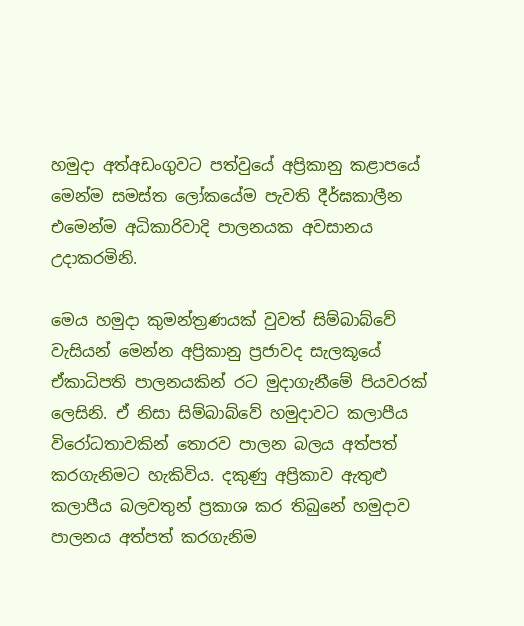හමුදා අත්අඩංගුවට පත්වුයේ අප්‍රිකානු කළාපයේ මෙන්ම සමස්ත ලෝකයේම පැවති දීර්ඝකාලීන එමෙන්ම අධිකාරිවාදි පාලනයක අවසානය උදාකරමිනි.

මෙය හමුදා කුමන්ත්‍රණයක් වුවත් සිම්බාබ්වේ වැසියන් මෙන්න අප්‍රිකානු ප්‍රජාවද සැලකූයේ ඒකාධිපති පාලනයකින් රට මුදාගැනීමේ පියවරක් ලෙසිනි. ඒ නිසා සිම්බාබ්වේ හමුදාවට කලාපීය විරෝධතාවකින් තොරව පාලන බලය අත්පත් කරගැනිමට හැකිවිය. දකුණු අප්‍රිකාව ඇතුළු කලාපීය බලවතුන් ප්‍රකාශ කර තිබුනේ හමුදාව පාලනය අත්පත් කරගැනිම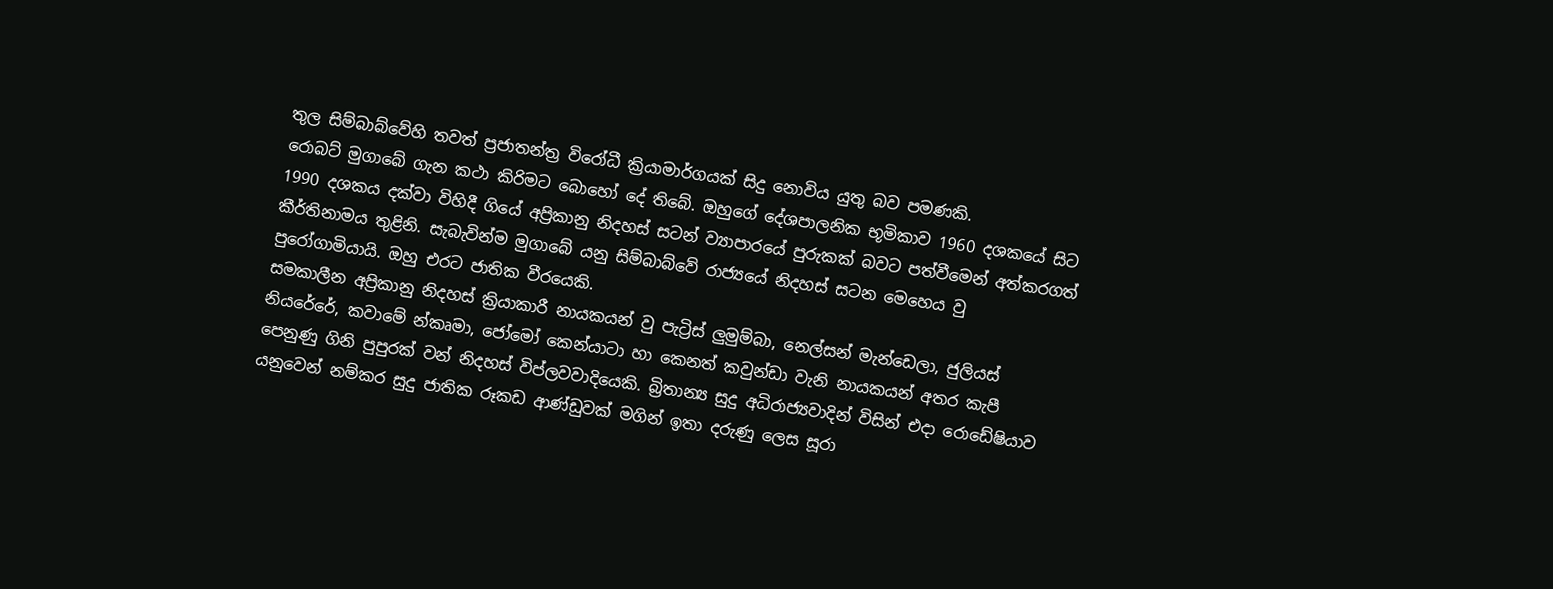තුල සිම්බාබ්වේහි තවත් ප්‍රජාතන්ත්‍ර විරෝධී ක්‍රියාමාර්ගයක් සිදු නොවිය යුතු බව පමණකි.
රොබට් මුගාබේ ගැන කථා කිරිමට බොහෝ දේ තිබේ. ඔහුගේ දේශපාලනික භූමිකාව 1960 දශකයේ සිට 1990 දශකය දක්වා විහිදී ගියේ අප්‍රිකානු නිදහස් සටන් ව්‍යාපාරයේ පුරුකක් බවට පත්වීමෙන් අත්කරගත් කීර්තිනාමය තුළිනි. සැබැවින්ම මුගාබේ යනු සිම්බාබ්වේ රාජ්‍යයේ නිදහස් සටන මෙහෙය වු පුරෝගාමියායි. ඔහු එරට ජාතික වීරයෙකි.
සමකාලීන අප්‍රිකානු නිදහස් ක්‍රියාකාරී නායකයන් වු පැට්‍රිස් ලුමුම්බා, නෙල්සන් මැන්ඩෙලා, ජුලියස් නියරේරේ, කවාමේ න්කෘමා, ජෝමෝ කෙන්යාටා හා කෙනත් කවුන්ඩා වැනි නායකයන් අතර කැපී පෙනුණු ගිනි පුපුරක් වන් නිදහස් විප්ලවවාදියෙකි. බ්‍රිතාන්‍ය සුදු අධිරාජ්‍යවාදින් විසින් එදා රොඩේෂියාව යනුවෙන් නම්කර සුදු ජාතික රූකඩ ආණ්ඩුවක් මගින් ඉතා දරුණු ලෙස සූරා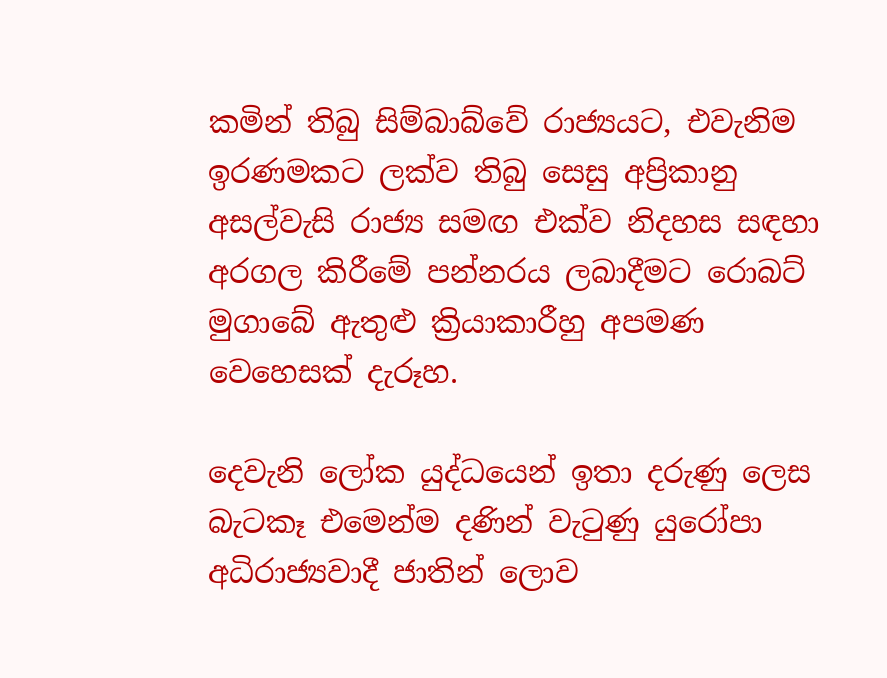කමින් තිබු සිම්බාබ්වේ රාජ්‍යයට, එවැනිම ඉරණමකට ලක්ව තිබු සෙසු අප්‍රිකානු අසල්වැසි රාජ්‍ය සමඟ එක්ව නිදහස සඳහා අරගල කිරීමේ පන්නරය ලබාදීමට රොබට් මුගාබේ ඇතුළු ක්‍රියාකාරීහු අපමණ වෙහෙසක් දැරූහ.

දෙවැනි ලෝක යුද්ධයෙන් ඉතා දරුණු ලෙස බැටකෑ එමෙන්ම දණින් වැටුණු යුරෝපා අධිරාජ්‍යවාදී ජාතින් ලොව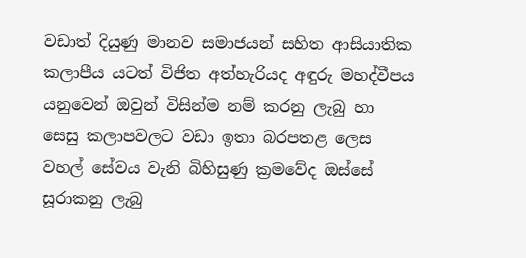වඩාත් දියුණු මානව සමාජයන් සහිත ආසියාතික කලාපීය යටත් විජිත අත්හැරියද අඳුරු මහද්වීපය යනුවෙන් ඔවුන් විසින්ම නම් කරනු ලැබු හා සෙසු කලාපවලට වඩා ඉතා බරපතළ ලෙස වහල් සේවය වැනි බිහිසුණු ක්‍රමවේද ඔස්සේ සූරාකනු ලැබු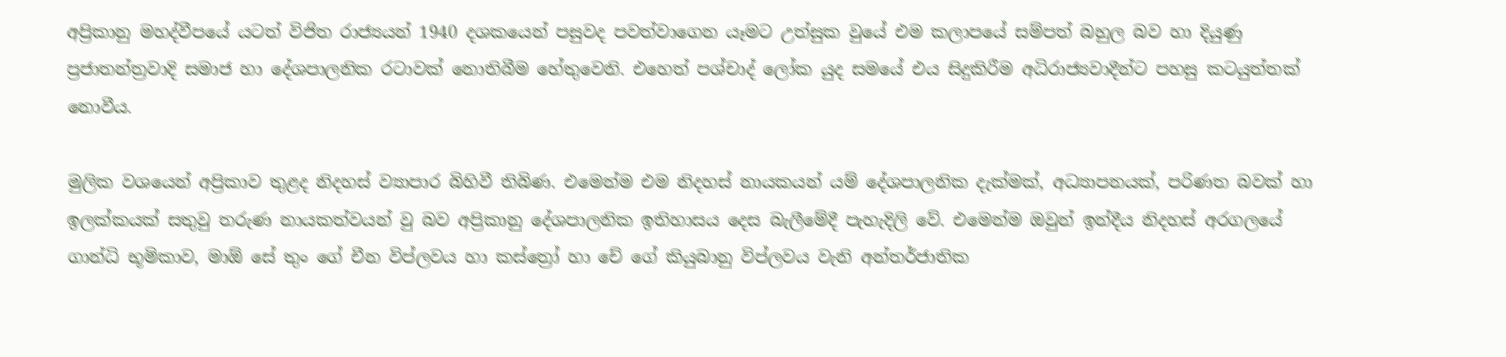අප්‍රිකානු මහද්වීපයේ යටත් විජිත රාජ්‍යයන් 1940 දශකයෙන් පසුවද පවත්වාගෙන යෑමට උත්සුක වුයේ එම කලාපයේ සම්පත් බහුල බව හා දියුණු ප්‍රජාතන්ත්‍රවාදි සමාජ හා දේශපාලනික රටාවක් නොතිබීම හේතුවෙනි. එහෙත් පශ්චාද් ලෝක යුද සමයේ එය සිදුකිරීම අධිරාජ්‍යවාදීන්ට පහසු කටයුත්තක් නොවීය.

මුලික වශයෙන් අප්‍රිකාව තුළද නිදහස් ව්‍යාපාර බිහිවී තිබිණ. එමෙන්ම එම නිදහස් නායකයන් යම් දේශපාලනික දැක්මක්, අධ්‍යාපනයක්, පරිණත බවක් හා ඉලක්කයක් සතුවු තරුණ නායකත්වයන් වු බව අප්‍රිකානු දේශපාලනික ඉතිහාසය දෙස බැලීමේදී පැහැදිලි වේ. එමෙන්ම ඔවුන් ඉන්දීය නිදහස් අරගලයේ ගාන්ධි භූමිකාව, මාඕ සේ තුං ගේ චීන විප්ලවය හා කස්ත්‍රෝ හා චේ ගේ කියුබානු විප්ලවය වැනි අන්තර්ජාතික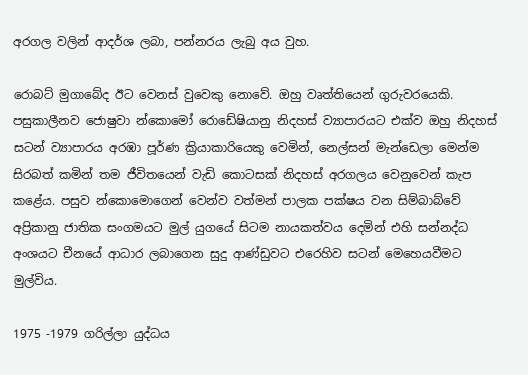අරගල වලින් ආදර්ශ ලබා, පන්නරය ලැබු අය වුහ.

රොබට් මුගාබේද ඊට වෙනස් වුවෙකු නොවේ. ඔහු වෘත්තියෙන් ගුරුවරයෙකි. පසුකාලීනව ජොෂුවා න්කොමෝ රොඩේෂියානු නිදහස් ව්‍යාපාරයට එක්ව ඔහු නිදහස් සටන් ව්‍යාපාරය අරඹා පූර්ණ ක්‍රියාකාරියෙකු වෙමින්, නෙල්සන් මැන්ඩෙලා මෙන්ම සිරබත් කමින් තම ජීවිතයෙන් වැඩි කොටසක් නිදහස් අරගලය වෙනුවෙන් කැප කළේය. පසුව න්කොමොගෙන් වෙන්ව වත්මන් පාලක පක්ෂය වන සිම්බාබ්වේ අප්‍රිකානු ජාතික සංගමයට මුල් යුගයේ සිටම නායකත්වය දෙමින් එහි සන්නද්ධ අංශයට චීනයේ ආධාර ලබාගෙන සුදු ආණ්ඩුවට එරෙහිව සටන් මෙහෙයවීමට මුල්විය.

1975 -1979 ගරිල්ලා යුද්ධය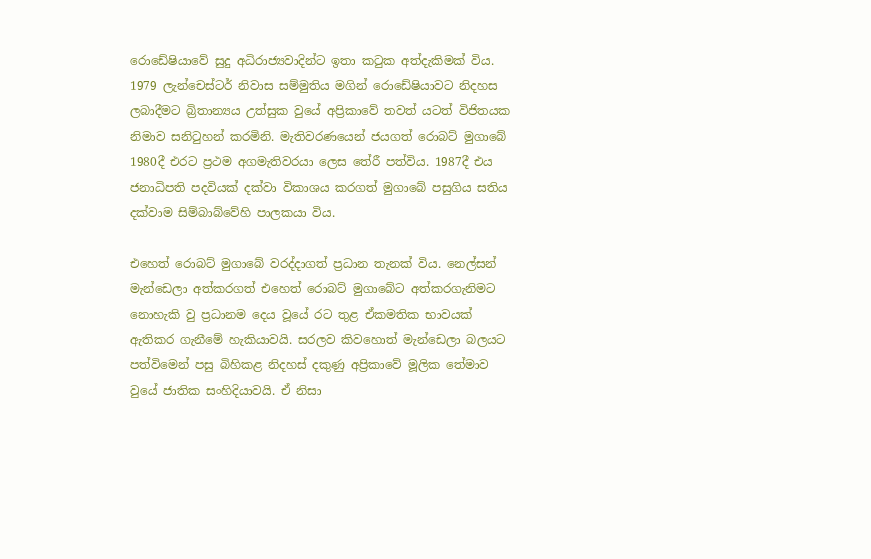රොඩේෂියාවේ සුදු අධිරාජ්‍යවාදින්ට ඉතා කටුක අත්දැකිමක් විය. 1979 ලැන්චෙස්ටර් නිවාස සම්මුතිය මගින් රොඩේෂියාවට නිදහස ලබාදීමට බ්‍රිතාන්‍යය උත්සුක වුයේ අප්‍රිකාවේ තවත් යටත් විජිතයක නිමාව සනිටුහන් කරමිනි. මැතිවරණයෙන් ජයගත් රොබට් මුගාබේ 1980දී එරට ප්‍රථම අගමැතිවරයා ලෙස තේරී පත්විය. 1987දී එය ජනාධිපති පදවියක් දක්වා විකාශය කරගත් මුගාබේ පසුගිය සතිය දක්වාම සිම්බාබ්වේහි පාලකයා විය.

එහෙත් රොබට් මුගාබේ වරද්දාගත් ප්‍රධාන තැනක් විය. නෙල්සන් මැන්ඩෙලා අත්කරගත් එහෙත් රොබට් මුගාබේට අත්කරගැනිමට නොහැකි වු ප්‍රධානම දෙය වූයේ රට තුළ ඒකමතික භාවයක් ඇතිකර ගැනීමේ හැකියාවයි. සරලව කිවහොත් මැන්ඩෙලා බලයට පත්විමෙන් පසු බිහිකළ නිදහස් දකුණු අප්‍රිකාවේ මූලික තේමාව වුයේ ජාතික සංහිදියාවයි. ඒ නිසා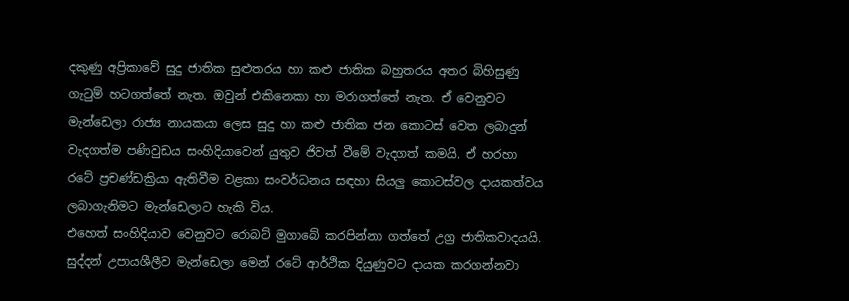දකුණු අප්‍රිකාවේ සුදු ජාතික සුළුතරය හා කළු ජාතික බහුතරය අතර බිහිසුණු ගැටුම් හටගත්තේ නැත. ඔවුන් එකිනෙකා හා මරාගත්තේ නැත. ඒ වෙනුවට මැන්ඩෙලා රාජ්‍ය නායකයා ලෙස සුදු හා කළු ජාතික ජන කොටස් වෙත ලබාදුන් වැදගත්ම පණිවුඩය සංහිදියාවෙන් යුතුව ජිවත් වීමේ වැදගත් කමයි. ඒ හරහා රටේ ප්‍රචණ්ඩක්‍රියා ඇතිවීම වළකා සංවර්ධනය සඳහා සියලු කොටස්වල දායකත්වය ලබාගැනිමට මැන්ඩෙලාට හැකි විය.
එහෙත් සංහිදියාව වෙනුවට රොබට් මුගාබේ කරපින්නා ගත්තේ උග්‍ර ජාතිකවාදයයි. සුද්දන් උපායශීලීව මැන්ඩෙලා මෙන් රටේ ආර්ථික දියුණුවට දායක කරගන්නවා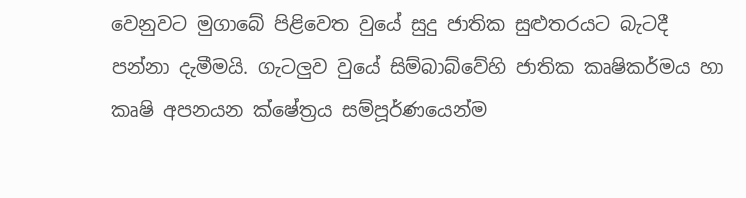වෙනුවට මුගාබේ පිළිවෙත වුයේ සුදු ජාතික සුළුතරයට බැටදී පන්නා දැමීමයි. ගැටලුව වුයේ සිම්බාබ්වේහි ජාතික කෘෂිකර්මය හා කෘෂි අපනයන ක්ෂේත්‍රය සම්පූර්ණයෙන්ම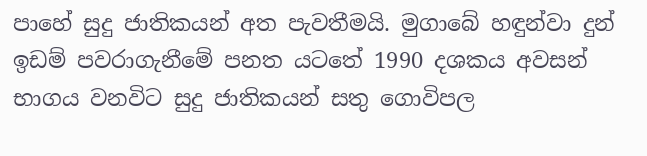පාහේ සුදු ජාතිකයන් අත පැවතීමයි. මුගාබේ හඳුන්වා දුන් ඉඩම් පවරාගැනීමේ පනත යටතේ 1990 දශකය අවසන් භාගය වනවිට සුදු ජාතිකයන් සතු ගොවිපල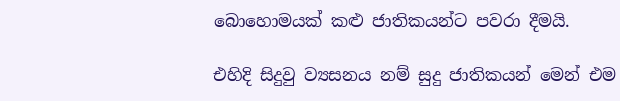බොහොමයක් කළු ජාතිකයන්ට පවරා දීමයි.

එහිදි සිදුවු ව්‍යසනය නම් සුදු ජාතිකයන් මෙන් එම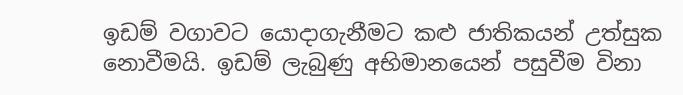ඉඩම් වගාවට යොදාගැනීමට කළු ජාතිකයන් උත්සුක නොවීමයි. ඉඩම් ලැබුණු අභිමානයෙන් පසුවීම විනා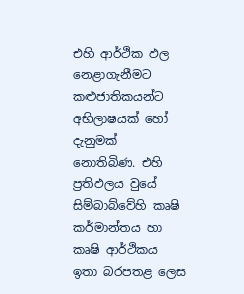එහි ආර්ථික ඵල නෙළාගැනීමට කළුජාතිකයන්ට අභිලාෂයක් හෝ දැනුමක් නොතිබිණ. එහි ප්‍රතිඵලය වුයේ සිම්බාබ්වේහි කෘෂි කර්මාන්තය හා කෘෂි ආර්ථිකය ඉතා බරපතළ ලෙස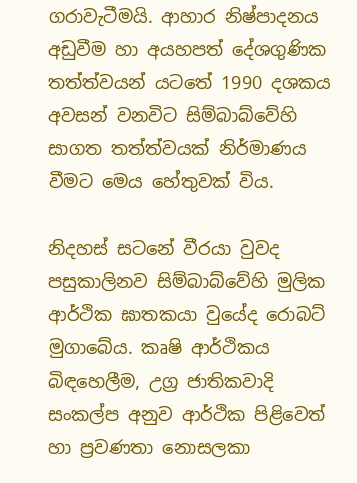ගරාවැටීමයි. ආහාර නිෂ්පාදනය අඩුවීම හා අයහපත් දේශගුණික තත්ත්වයන් යටතේ 1990 දශකය අවසන් වනවිට සිම්බාබ්වේහි සාගත තත්ත්වයක් නිර්මාණය වීමට මෙය හේතුවක් විය.

නිදහස් සටනේ වීරයා වුවද පසුකාලිනව සිම්බාබ්වේහි මුලික ආර්ථික ඝාතකයා වුයේද රොබට් මුගාබේය. කෘෂි ආර්ථිකය බිඳහෙලීම, උග්‍ර ජාතිකවාදි සංකල්ප අනුව ආර්ථික පිළිවෙත් හා ප්‍රවණතා නොසලකා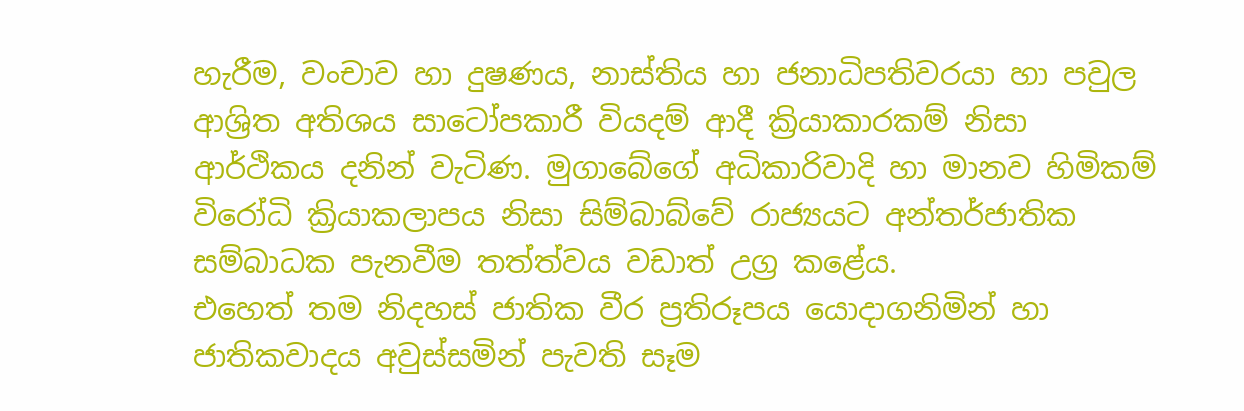හැරීම, වංචාව හා දුෂණය, නාස්තිය හා ජනාධිපතිවරයා හා පවුල ආශ්‍රිත අතිශය සාටෝපකාරී වියදම් ආදී ක්‍රියාකාරකම් නිසා ආර්ථිකය දනින් වැටිණ. මුගාබේගේ අධිකාරිවාදි හා මානව හිමිකම් විරෝධි ක්‍රියාකලාපය නිසා සිම්බාබ්වේ රාජ්‍යයට අන්තර්ජාතික සම්බාධක පැනවීම තත්ත්වය වඩාත් උග්‍ර කළේය.
එහෙත් තම නිදහස් ජාතික වීර ප්‍රතිරූපය යොදාගනිමින් හා ජාතිකවාදය අවුස්සමින් පැවති සෑම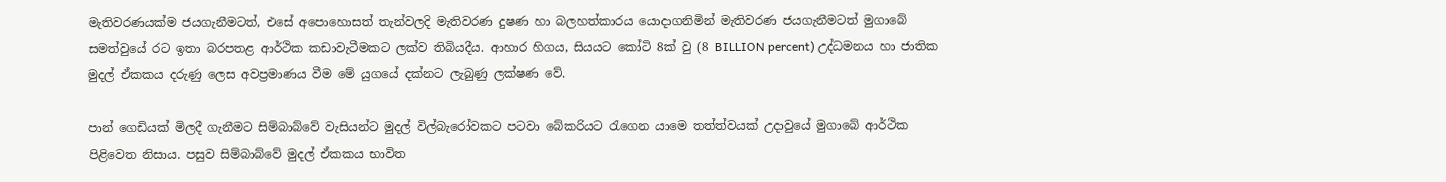මැතිවරණයක්ම ජයගැනීමටත්, එසේ අපොහොසත් තැන්වලදි මැතිවරණ දුෂණ හා බලහත්කාරය යොදාගනිමින් මැතිවරණ ජයගැනීමටත් මුගාබේ සමත්වුයේ රට ඉතා බරපතළ ආර්ථික කඩාවැටීමකට ලක්ව තිබියදීය. ආහාර හිගය, සියයට කෝටි 8ක් වු (8 BILLION percent) උද්ධමනය හා ජාතික මුදල් ඒකකය දරුණු ලෙස අවප්‍රමාණය වීම මේ යුගයේ දක්නට ලැබුණු ලක්ෂණ වේ.

පාන් ගෙඩියක් මිලදී ගැනීමට සිම්බාබ්වේ වැසියන්ට මුදල් විල්බැරෝවකට පටවා බේකරියට රැගෙන යාමෙ තත්ත්වයක් උදාවුයේ මුගාබේ ආර්ථික පිළිවෙත නිසාය. පසුව සිම්බාබ්වේ මුදල් ඒකකය භාවිත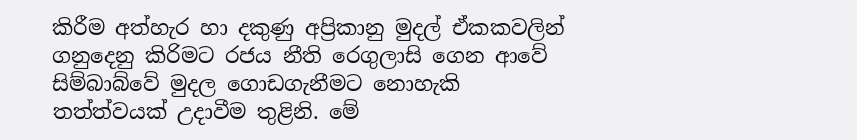කිරීම අත්හැර හා දකුණු අප්‍රිකානු මුදල් ඒකකවලින් ගනුදෙනු කිරිමට රජය නීති රෙගුලාසි ගෙන ආවේ සිම්බාබ්වේ මුදල ගොඩගැනීමට නොහැකි තත්ත්වයක් උදාවීම තුළිනි. මේ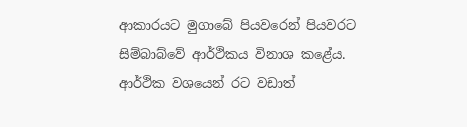ආකාරයට මුගාබේ පියවරෙන් පියවරට සිම්බාබ්වේ ආර්ථිකය විනාශ කළේය. ආර්ථික වශයෙන් රට වඩාත්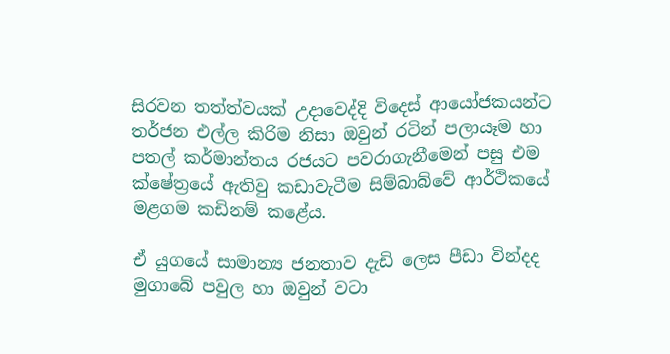සිරවන තත්ත්වයක් උදාවෙද්දි විදෙස් ආයෝජකයන්ට තර්ජන එල්ල කිරිම නිසා ඔවුන් රටින් පලායෑම හා පතල් කර්මාන්තය රජයට පවරාගැනීමෙන් පසු එම ක්ෂේත්‍රයේ ඇතිවු කඩාවැටීම සිම්බාබ්වේ ආර්ථිකයේ මළගම කඩිනම් කළේය.

ඒ යුගයේ සාමාන්‍ය ජනතාව දැඩි ලෙස පීඩා වින්දද මුගාබේ පවුල හා ඔවුන් වටා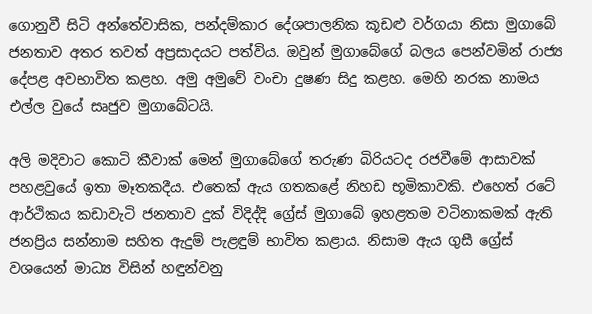ගොනුවී සිටි අන්තේවාසික, පන්දම්කාර දේශපාලනික කූඩළු වර්ගයා නිසා මුගාබේ ජනතාව අතර තවත් අප්‍රසාදයට පත්විය. ඔවුන් මුගාබේගේ බලය පෙන්වමින් රාජ්‍ය දේපළ අවභාවිත කළහ. අමු අමුවේ වංචා දුෂණ සිදු කළහ. මෙහි නරක නාමය එල්ල වුයේ සෘජුව මුගාබේටයි.

අලි මදිවාට කොටි කීවාක් මෙන් මුගාබේගේ තරුණ බිරියටද රජවීමේ ආසාවක් පහළවුයේ ඉතා මෑතකදීය. එතෙක් ඇය ගතකළේ නිහඩ භූමිකාවකි. එහෙත් රටේ ආර්ථිකය කඩාවැටි ජනතාව දුක් විදිද්දි ග්‍රේස් මුගාබේ ඉහළතම වටිනාකමක් ඇති ජනප්‍රිය සන්නාම සහිත ඇදුම් පැළඳුම් භාවිත කළාය. නිසාම ඇය ගුසී ග්‍රේස් වශයෙන් මාධ්‍ය විසින් හඳුන්වනු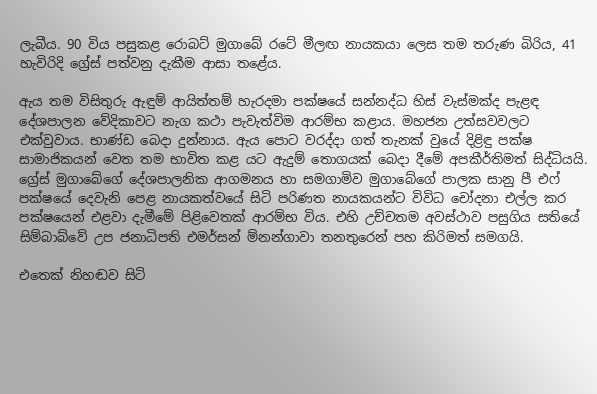ලැබීය. 90 විය පසුකළ රොබට් මුගාබේ රටේ මීලඟ නායකයා ලෙස තම තරුණ බිරිය, 41 හැවිරිදි ග්‍රේස් පත්වනු දැකීම ආසා තළේය.

ඇය තම විසිතුරු ඇඳුම් ආයිත්තම් හැරදමා පක්ෂයේ සන්නද්ධ හිස් වැස්මක්ද පැළඳ දේශපාලන වේදිකාවට නැග කථා පැවැත්විම ආරම්භ කළාය. මහජන උත්සවවලට එක්වුවාය. භාණ්ඩ බෙදා දුන්නාය. ඇය පොට වරද්දා ගත් තැනක් වුයේ දිළිඳු පක්ෂ සාමාජිකයන් වෙත තම භාවිත කළ යට ඇදුම් තොගයක් බෙදා දීමේ අපකීර්තිමත් සිද්ධියයි. ග්‍රේස් මුගාබේගේ දේශපාලනික ආගමනය හා සමගාමිව මුගාබේගේ පාලක සානු පී එෆ් පක්ෂයේ දෙවැනි පෙළ නායකත්වයේ සිටි පරිණත නායකයන්ට විවිධ චෝදනා එල්ල කර පක්ෂයෙන් එළවා දැමීමේ පිළිවෙතක් ආරම්භ විය. එහි උච්චතම අවස්ථාව පසුගිය සතියේ සිම්බාබ්වේ උප ජනාධිපති එමර්සන් ම්නන්ගාවා තනතුරෙන් පහ කිරිමත් සමගයි.

එතෙක් නිහඬව සිටි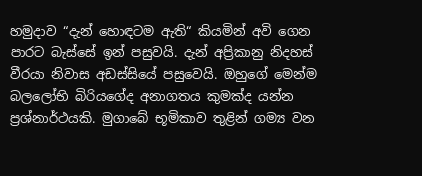හමුදාව “දැන් හොඳටම ඇති“ කියමින් අවි ගෙන පාරට බැස්සේ ඉන් පසුවයි. දැන් අප්‍රිකානු නිදහස් වීරයා නිවාස අඩස්සියේ පසුවෙයි. ඔහුගේ මෙන්ම බලලෝභි බිරියගේද අනාගතය කුමක්ද යන්න ප්‍රශ්නාර්ථයකි. මුගාබේ භූමිකාව තුළින් ගම්‍ය වන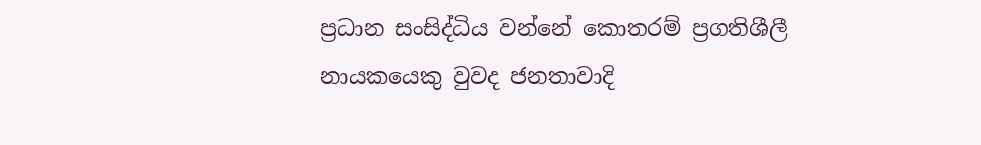ප්‍රධාන සංසිද්ධිය වන්නේ කොතරම් ප්‍රගතිශීලී නායකයෙකු වුවද ජනතාවාදි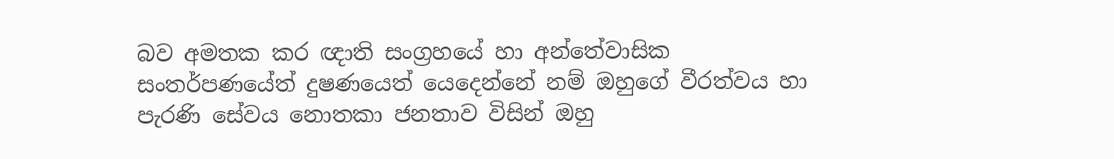බව අමතක කර ඥාති සංග්‍රහයේ හා අන්තේවාසික සංතර්පණයේත් දුෂණයෙත් යෙදෙන්නේ නම් ඔහුගේ වීරත්වය හා පැරණි සේවය නොතකා ජනතාව විසින් ඔහු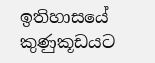ඉතිහාසයේ කුණුකූඩයට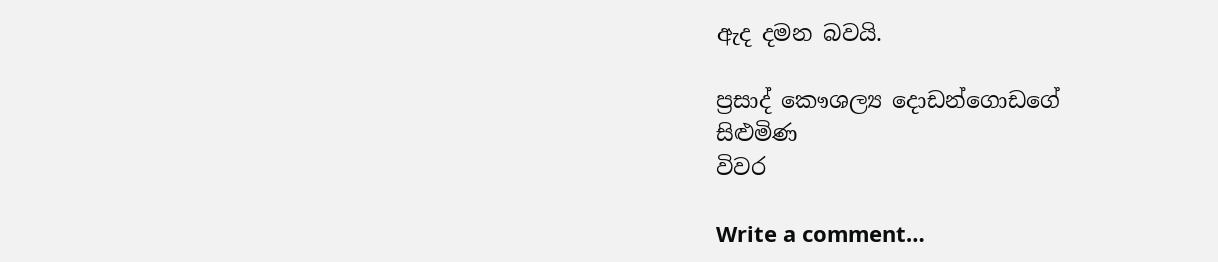ඇද දමන බවයි.

ප්‍රසාද් කෞශල්‍ය දොඩන්ගොඩගේ
සිළුමිණ
විවර

Write a comment…